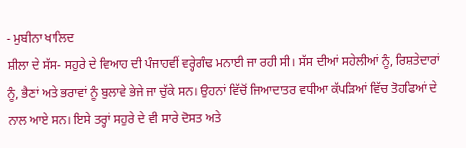- ਮੁਬੀਨਾ ਖਾਲਿਦ
ਸ਼ੀਲਾ ਦੇ ਸੱਸ- ਸਹੁਰੇ ਦੇ ਵਿਆਹ ਦੀ ਪੰਜਾਹਵੀਂ ਵਰ੍ਹੇਗੰਢ ਮਨਾਈ ਜਾ ਰਹੀ ਸੀ। ਸੱਸ ਦੀਆਂ ਸਹੇਲੀਆਂ ਨੂੰ, ਰਿਸ਼ਤੇਦਾਰਾਂ ਨੂੰ, ਭੈਣਾਂ ਅਤੇ ਭਰਾਵਾਂ ਨੂੰ ਬੁਲਾਵੇ ਭੇਜੇ ਜਾ ਚੁੱਕੇ ਸਨ। ਉਹਨਾਂ ਵਿੱਚੋਂ ਜਿਆਦਾਤਰ ਵਧੀਆ ਕੱਪੜਿਆਂ ਵਿੱਚ ਤੋਹਫਿਆਂ ਦੇ ਨਾਲ ਆਏ ਸਨ। ਇਸੇ ਤਰ੍ਹਾਂ ਸਹੁਰੇ ਦੇ ਵੀ ਸਾਰੇ ਦੋਸਤ ਅਤੇ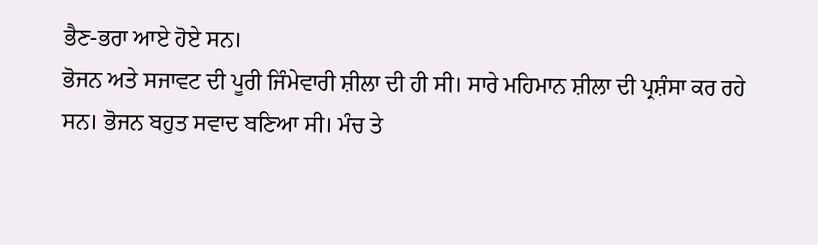ਭੈਣ-ਭਰਾ ਆਏ ਹੋਏ ਸਨ।
ਭੋਜਨ ਅਤੇ ਸਜਾਵਟ ਦੀ ਪੂਰੀ ਜਿੰਮੇਵਾਰੀ ਸ਼ੀਲਾ ਦੀ ਹੀ ਸੀ। ਸਾਰੇ ਮਹਿਮਾਨ ਸ਼ੀਲਾ ਦੀ ਪ੍ਰਸ਼ੰਸਾ ਕਰ ਰਹੇ ਸਨ। ਭੋਜਨ ਬਹੁਤ ਸਵਾਦ ਬਣਿਆ ਸੀ। ਮੰਚ ਤੇ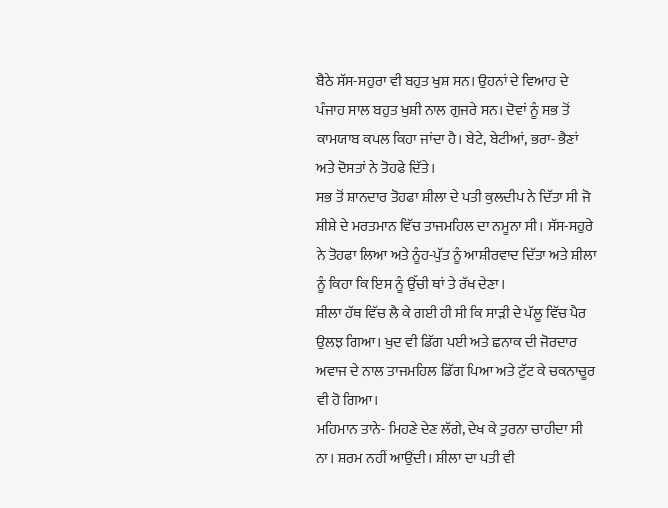ਬੈਠੇ ਸੱਸ-ਸਹੁਰਾ ਵੀ ਬਹੁਤ ਖੁਸ਼ ਸਨ। ਉਹਨਾਂ ਦੇ ਵਿਆਹ ਦੇ ਪੰਜਾਹ ਸਾਲ ਬਹੁਤ ਖੁਸ਼ੀ ਨਾਲ ਗੁਜਰੇ ਸਨ। ਦੋਵਾਂ ਨੂੰ ਸਭ ਤੋਂ ਕਾਮਯਾਬ ਕਪਲ ਕਿਹਾ ਜਾਂਦਾ ਹੈ। ਬੇਟੇ, ਬੇਟੀਆਂ, ਭਰਾ- ਭੈਣਾਂ ਅਤੇ ਦੋਸਤਾਂ ਨੇ ਤੋਹਫੇ ਦਿੱਤੇ।
ਸਭ ਤੋਂ ਸ਼ਾਨਦਾਰ ਤੋਹਫਾ ਸ਼ੀਲਾ ਦੇ ਪਤੀ ਕੁਲਦੀਪ ਨੇ ਦਿੱਤਾ ਸੀ ਜੋ ਸ਼ੀਸ਼ੇ ਦੇ ਮਰਤਮਾਨ ਵਿੱਚ ਤਾਜਮਹਿਲ ਦਾ ਨਮੂਨਾ ਸੀ। ਸੱਸ-ਸਹੁਰੇ ਨੇ ਤੋਹਫਾ ਲਿਆ ਅਤੇ ਨੂੰਹ-ਪੁੱਤ ਨੂੰ ਆਸ਼ੀਰਵਾਦ ਦਿੱਤਾ ਅਤੇ ਸ਼ੀਲਾ ਨੂੰ ਕਿਹਾ ਕਿ ਇਸ ਨੂੰ ਉੱਚੀ ਥਾਂ ਤੇ ਰੱਖ ਦੇਣਾ।
ਸ਼ੀਲਾ ਹੱਥ ਵਿੱਚ ਲੈ ਕੇ ਗਈ ਹੀ ਸੀ ਕਿ ਸਾੜੀ ਦੇ ਪੱਲੂ ਵਿੱਚ ਪੈਰ ਉਲਝ ਗਿਆ। ਖੁਦ ਵੀ ਡਿੱਗ ਪਈ ਅਤੇ ਛਨਾਕ ਦੀ ਜੋਰਦਾਰ ਅਵਾਜ ਦੇ ਨਾਲ ਤਾਜਮਹਿਲ ਡਿੱਗ ਪਿਆ ਅਤੇ ਟੁੱਟ ਕੇ ਚਕਨਾਚੂਰ ਵੀ ਹੋ ਗਿਆ।
ਮਹਿਮਾਨ ਤਾਨੇ- ਮਿਹਣੇ ਦੇਣ ਲੱਗੇ, ਦੇਖ ਕੇ ਤੁਰਨਾ ਚਾਹੀਦਾ ਸੀ ਨਾ। ਸ਼ਰਮ ਨਹੀਂ ਆਉਂਦੀ। ਸ਼ੀਲਾ ਦਾ ਪਤੀ ਵੀ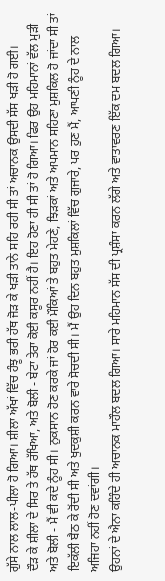ਗੁੱਸੇ ਨਾਲ ਲਾਲ-ਪੀਲਾ ਹੋ ਗਿਆ। ਸ਼ੀਲਾ ਅੱਖਾਂ ਵਿੱਚ ਹੰਝੂ ਭਰੀ ਹੱਥ ਜੋੜ ਕੇ ਖੜੀ ਤਾਨੇ ਸਹਿ ਰਹੀ ਸੀ ਤਾਂ ਅਚਾਨਕ ਉਸਦੀ ਸੱਸ ਖੜੀ ਹੋ ਗਈ।
ਦੌੜ ਕੇ ਸ਼ੀਲਾ ਦੇ ਸਿਰ ਤੇ ਹੱਥ ਰੱਖਿਆ, ਅਤੇ ਬੋਲੀ - ਬੇਟਾ ਤੇਰਾ ਕੋਈ ਕਸੂਰ ਨਹੀਂ ਹੈ। ਇਹ ਹੋਣਾ ਹੀ ਸੀ ਤਾਂ ਹੋ ਗਿਆ। ਫਿਰ ਉਹ ਮਹਿਮਾਨਾਂ ਵੱਲ ਮੁੜੀ ਅਤੇ ਬੋਲੀ - ਮੈਂ ਵੀ ਕਦੇ ਨੂੰਹ ਸੀ। ਨੁਕਸਾਨ ਹੋਣ ਕਰਕੇ ਜਾਂ ਹੋਰ ਕਈ ਮੌਕਿਆਂ ਤੇ ਬਹੁਤ ਮੇਹਣੇ, ਝਿੜਕਾਂ ਅਤੇ ਅਪਮਾਨ ਸਹਿਣਾ ਮੁਸ਼ਕਿਲ ਹੋ ਜਾਂਦਾ ਸੀ ਤਾਂ ਇਕੱਲੀ ਬੈਠ ਕੇ ਰੋਂਦੀ ਸੀ ਅਤੇ ਖੁਦਕੁਸ਼ੀ ਕਰਨ ਵਾਰੇ ਸੋਚਦੀ ਸੀ। ਮੈਂ ਉਹ ਦਿਨ ਬਹੁਤ ਮੁਸ਼ਕਿਲਾਂ ਵਿੱਚ ਗੁਜਾਰੇ, ਪਰ ਹੁਣ ਮੈਂ, ਆਪਣੀ ਨੂੰਹ ਦੇ ਨਾਲ ਅਜਿਹਾ ਨਹੀਂ ਹੋਣ ਦਵਾਂਗੀ।
ਉਹਨਾਂ ਦੇ ਐਨਾ ਕਹਿੰਦੇ ਹੀ ਅਚਾਨਕ ਮਾਹੌਲ ਬਦਲ ਗਿਆ। ਸਾਰੇ ਮਹਿਮਾਨ ਸੱਸ ਦੀ ਪ੍ਰਸ਼ੰਸਾ ਕਰਨ ਲੱਗੇ ਅਤੇ ਵਾਤਾਵਰਣ ਇੱਕ ਦਮ ਬਦਲ ਗਿਆ।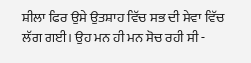ਸ਼ੀਲਾ ਫਿਰ ਉਸੇ ਉਤਸ਼ਾਹ ਵਿੱਚ ਸਭ ਦੀ ਸੇਵਾ ਵਿੱਚ ਲੱਗ ਗਈ। ਉਹ ਮਨ ਹੀ ਮਨ ਸੋਚ ਰਹੀ ਸੀ -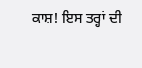ਕਾਸ਼! ਇਸ ਤਰ੍ਹਾਂ ਦੀ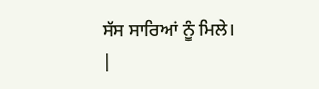ਸੱਸ ਸਾਰਿਆਂ ਨੂੰ ਮਿਲੇ।
|